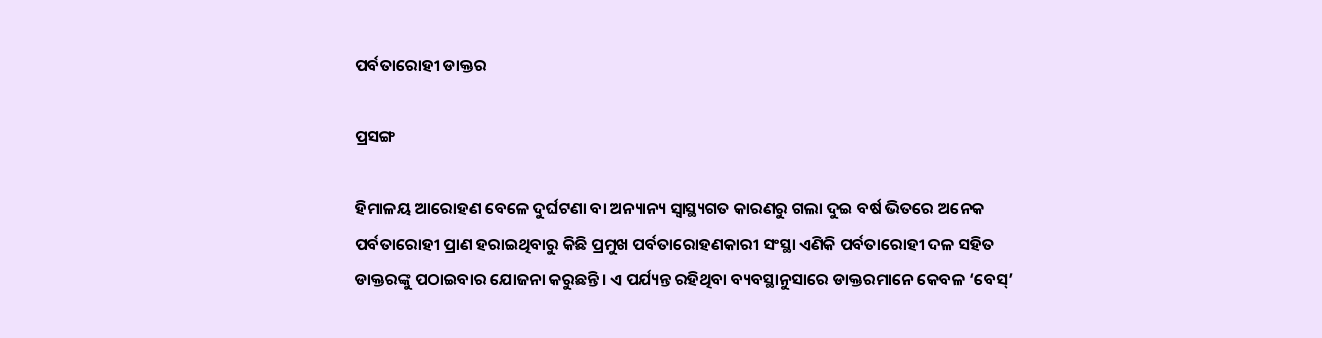ପର୍ବତାରୋହୀ ଡାକ୍ତର

ପ୍ରସଙ୍ଗ

ହିମାଳୟ ଆରୋହଣ ବେଳେ ଦୁର୍ଘଟଣା ବା ଅନ୍ୟାନ୍ୟ ସ୍ବାସ୍ଥ୍ୟଗତ କାରଣରୁ ଗଲା ଦୁଇ ବର୍ଷ ଭିତରେ ଅନେକ ପର୍ବତାରୋହୀ ପ୍ରାଣ ହରାଇଥିବାରୁ କିଛି ପ୍ରମୁଖ ପର୍ବତାରୋହଣକାରୀ ସଂସ୍ଥା ଏଣିକି ପର୍ବତାରୋହୀ ଦଳ ସହିତ ଡାକ୍ତରଙ୍କୁ ପଠାଇବାର ଯୋଜନା କରୁଛନ୍ତି। ଏ ପର୍ଯ୍ୟନ୍ତ ରହିଥିବା ବ୍ୟବସ୍ଥାନୁସାରେ ଡାକ୍ତରମାନେ କେବଳ ‘ବେସ୍‌’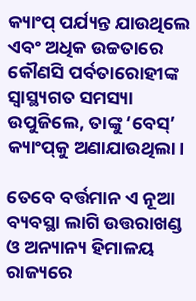କ୍ୟାଂପ୍‌ ପର୍ଯ୍ୟନ୍ତ ଯାଉଥିଲେ ଏବଂ ଅଧିକ ଉଚ୍ଚତାରେ କୌଣସି ପର୍ବତାରୋହୀଙ୍କ ସ୍ବାସ୍ଥ୍ୟଗତ ସମସ୍ୟା ଉପୁଜିଲେ, ତାଙ୍କୁ ‘ବେସ୍‌’ କ୍ୟାଂପ୍‌କୁ ଅଣାଯାଉଥିଲା।

ତେବେ ବର୍ତ୍ତମାନ ଏ ନୂଆ ବ୍ୟବସ୍ଥା ଲାଗି ଉତ୍ତରାଖଣ୍ଡ ଓ ଅନ୍ୟାନ୍ୟ ହିମାଳୟ ରାଜ୍ୟରେ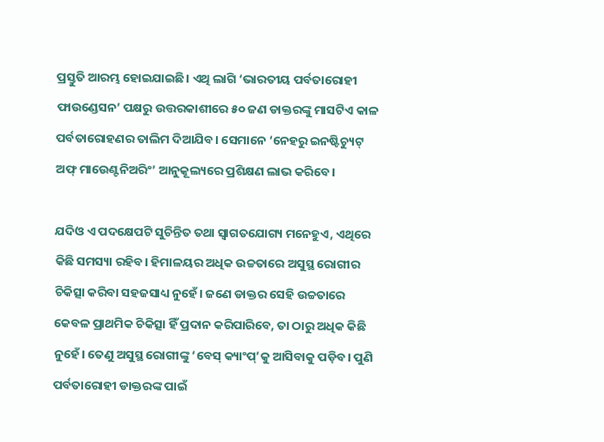ପ୍ରସ୍ତୁତି ଆରମ୍ଭ ହୋଇଯାଇଛି। ଏଥି ଲାଗି ‘ଭାରତୀୟ ପର୍ବତାରୋହୀ ଫାଉଣ୍ଡେସନ’ ପକ୍ଷରୁ ଉତ୍ତରକାଶୀରେ ୫୦ ଜଣ ଡାକ୍ତରଙ୍କୁ ମାସଟିଏ କାଳ ପର୍ବତାରୋହଣର ତାଲିମ ଦିଆଯିବ। ସେମାନେ ‘ନେହରୁ ଇନ‌ଷ୍ଟିଚ୍ୟୁଟ୍‌ ଅଫ୍ ମାଉ‌େ‌ଣ୍ଟନିଅରିଂ’ ଆନୁକୂଲ୍ୟରେ ପ୍ରଶିକ୍ଷଣ ଲାଭ କରିବେ।

ଯଦିଓ ଏ ପଦକ୍ଷେପଟି ସୁଚିନ୍ତିତ ତଥା ସ୍ବାଗତଯୋଗ୍ୟ ମନେହୁଏ, ଏଥିରେ କିଛି ସମସ୍ୟା ରହିବ। ହିମାଳୟର ଅଧିକ ଉଚ୍ଚତାରେ ଅସୁସ୍ଥ ରୋଗୀର ଚିକିତ୍ସା କରିବା ସହଜସାଧ୍ୟ ନୁହେଁ। ଜଣେ ଡାକ୍ତର ସେହି ଉଚ୍ଚତାରେ କେବଳ ପ୍ରାଥମିକ ଚିକିତ୍ସା ହିଁ ପ୍ରଦାନ କରିପାରିବେ, ତା ଠାରୁ ଅଧିକ କିଛି ନୁହେଁ। ତେଣୁ ଅସୁସ୍ଥ ରୋଗୀଙ୍କୁ ‘ବେସ୍‌ କ୍ୟାଂପ୍‌’କୁ ଆସିବାକୁ ପଡ଼ିବ। ପୁଣି ପର୍ବତାରୋହୀ ଡାକ୍ତରଙ୍କ ପାଇଁ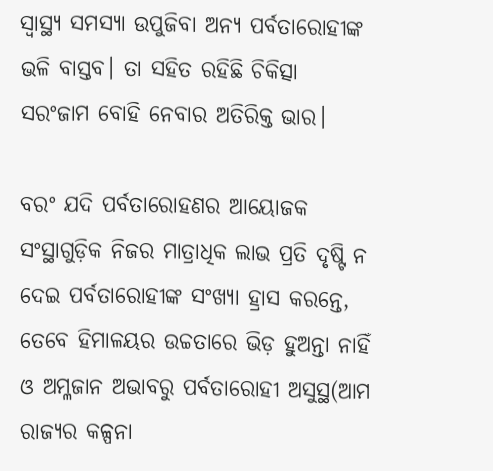ସ୍ବାସ୍ଥ୍ୟ ସମସ୍ୟା ଉପୁଜିବା ଅନ୍ୟ ପର୍ବତାରୋହୀଙ୍କ ଭଳି ବାସ୍ତବ। ତା ସହିତ ରହିଛି ଚିକିତ୍ସା ସରଂଜାମ ବୋହି ନେବାର ଅତିରିକ୍ତ ଭାର।

ବରଂ ଯଦି ପର୍ବତାରୋହଣର ଆୟୋଜକ ସଂସ୍ଥାଗୁଡ଼ିକ ନିଜର ମାତ୍ରାଧିକ ଲାଭ ପ୍ରତି ଦୃଷ୍ଟି ନ ଦେଇ ପର୍ବତାରୋହୀଙ୍କ ସଂଖ୍ୟା ହ୍ରାସ କରନ୍ତେ, ତେବେ ହିମାଳୟର ଉଚ୍ଚତାରେ ଭିଡ଼ ହୁଅନ୍ତା ନାହିଁ ଓ ଅମ୍ଳଜାନ ଅଭାବରୁ ପର୍ବତାରୋହୀ ଅସୁସ୍ଥ(ଆମ ରାଜ୍ୟର କଳ୍ପନା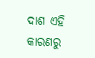ଦାଶ ଏହି କାରଣରୁ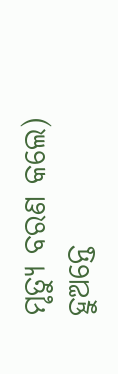ମୃତ୍ୟୁ ବରଣ କଲେ) ହୁଅନ୍ତେ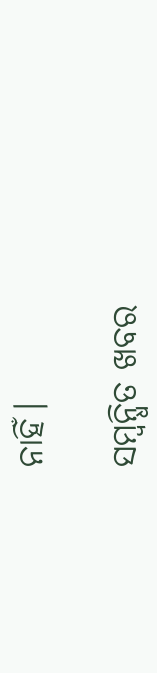ନାହିଁ।

ସମ୍ବନ୍ଧିତ ଖବର